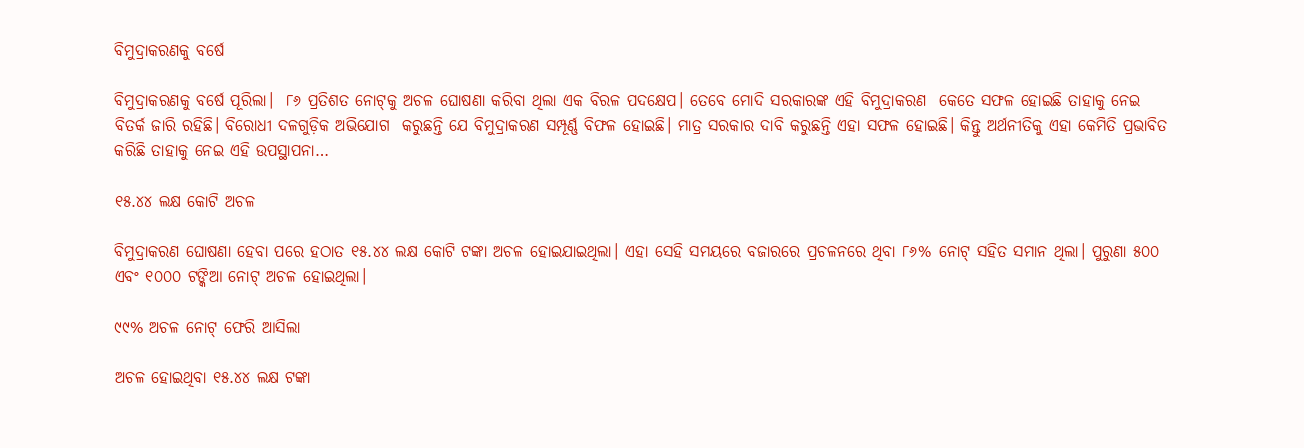ବିମୁଦ୍ରାକରଣକୁ ବର୍ଷେ

ବିମୁଦ୍ରାକରଣକୁ ବର୍ଷେ ପୂରିଲା।  ୮୬ ପ୍ରତିଶତ ନୋଟ୍‌କୁ ଅଚଳ ଘୋଷଣା କରିବା ଥିଲା ଏକ ବିରଳ ପଦକ୍ଷେପ। ତେବେ ମୋଦି ସରକାରଙ୍କ ଏହି ବିମୁଦ୍ରାକରଣ  କେତେ ସଫଳ ହୋଇଛି ତାହାକୁ ନେଇ ବିତର୍କ ଜାରି ରହିଛି। ବିରୋଧୀ ଦଳଗୁଡ଼ିକ ଅଭିଯୋଗ  କରୁଛନ୍ତି ଯେ ବିମୁଦ୍ରାକରଣ ସମ୍ପୂର୍ଣ୍ଣ ବିଫଳ ହୋଇଛି। ମାତ୍ର ସରକାର ଦାବି କରୁଛନ୍ତି ଏହା ସଫଳ ହୋଇଛି। କିନ୍ତୁ ଅର୍ଥନୀତିକୁ ଏହା କେମିତି ପ୍ରଭାବିତ କରିଛି ତାହାକୁ ନେଇ ଏହି ଉପସ୍ଥାପନା…

୧୫.୪୪ ଲକ୍ଷ କୋଟି ଅଚଳ

ବିମୁଦ୍ରାକରଣ ଘୋଷଣା ହେବା ପରେ ହଠାତ ୧୫.୪୪ ଲକ୍ଷ କୋଟି ଟଙ୍କା ଅଚଳ ହୋଇଯାଇଥିଲା। ଏହା ସେହି ସମୟରେ ବଜାରରେ ପ୍ରଚଳନରେ ଥିବା ୮୬% ନୋଟ୍‌ ସହିତ ସମାନ ଥିଲା। ପୁରୁଣା ୫୦୦ ଏବଂ ୧୦୦୦ ଟଙ୍କିଆ ନୋଟ୍‌ ଅଚଳ ହୋଇଥିଲା।

୯୯% ଅଚଳ ନୋଟ୍‌ ଫେରି ଆସିଲା

ଅଚଳ ହୋଇଥିବା ୧୫.୪୪ ଲକ୍ଷ ଟଙ୍କା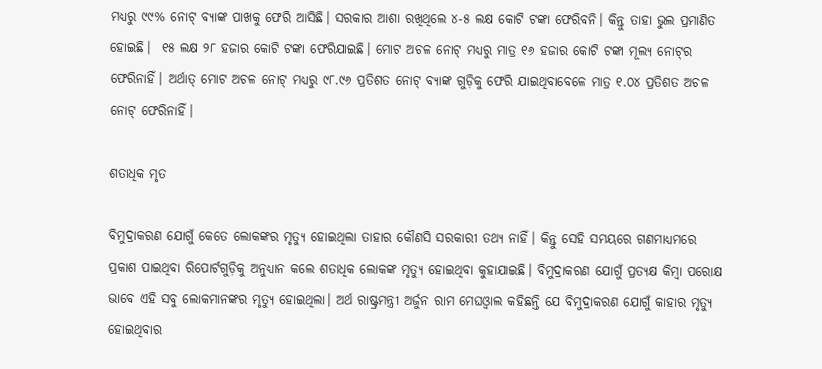ମଧ୍ୟରୁ ୯୯% ନୋଟ୍‌ ବ୍ୟାଙ୍କ ପାଖକୁ ଫେରି ଆସିଛି। ସରକାର ଆଶା ରଖିଥିଲେ ୪-୫ ଲକ୍ଷ କୋଟି ଟଙ୍କା ଫେରିବନି। କିନ୍ତୁ ତାହା ଭୁଲ ପ୍ରମାଣିତ ହୋଇଛି।  ୧୫ ଲକ୍ଷ ୨୮ ହଜାର କୋଟି ଟଙ୍କା ଫେରିଯାଇଛି। ମୋଟ ଅଚଳ ନୋଟ୍‌ ମଧ୍ୟରୁ ମାତ୍ର ୧୬ ହଜାର କୋଟି ଟଙ୍କା ମୂଲ୍ୟ ନୋଟ୍‌ର ଫେରିନାହିଁ। ଅର୍ଥାତ୍‌ ମୋଟ ଅଚଳ ନୋଟ୍‌ ମଧ୍ୟରୁ ୯୮.୯୬ ପ୍ରତିଶତ ନୋଟ୍‌ ବ୍ୟାଙ୍କ ଗୁଡ଼ିକୁ ଫେରି ଯାଇଥିବାବେଳେ ମାତ୍ର ୧.୦୪ ପ୍ରତିଶତ ଅଚଳ ନୋଟ୍‌ ଫେରିନାହିଁ।

ଶତାଧିକ ମୃତ

ବିମୁଦ୍ରାକରଣ ଯୋଗୁଁ କେତେ ଲୋକଙ୍କର ମୃତ୍ୟୁ ହୋଇଥିଲା ତାହାର କୌଣସି ସରକାରୀ ତଥ୍ୟ ନାହିଁ। କିନ୍ତୁ ସେହି ସମୟରେ ଗଣମାଧ୍ୟମରେ ପ୍ରକାଶ ପାଇଥିବା ରିପୋର୍ଟଗୁଡ଼ିକୁ ଅନୁଧ୍ୟାନ କଲେ ଶତାଧିକ ଲୋକଙ୍କ ମୃତ୍ୟୁ ହୋଇଥିବା କୁହାଯାଇଛି। ବିମୁଦ୍ରାକରଣ ଯୋଗୁଁ ପ୍ରତ୍ୟକ୍ଷ କିମ୍ବା ପରୋକ୍ଷ ଭାବେ ଏହି ସବୁ ଲୋକମାନଙ୍କର ମୃତ୍ୟୁ ହୋଇଥିଲା। ଅର୍ଥ ରାଷ୍ଟ୍ରମନ୍ତ୍ରୀ ଅର୍ଜୁନ ରାମ ମେଘଓ୍ଵାଲ କହିଛନ୍ତି ଯେ ବିମୁଦ୍ରାକରଣ ଯୋଗୁଁ କାହାର ମୃତ୍ୟୁ ହୋଇଥିବାର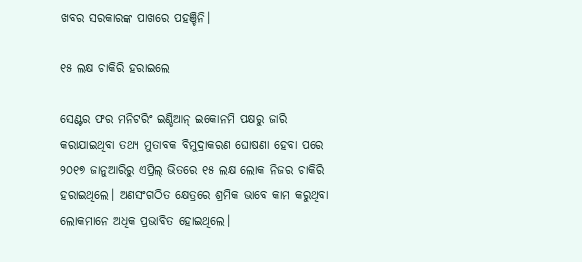ଖବର ସରକାରଙ୍କ ପାଖରେ ପହଞ୍ଚିନି।

୧୫ ଲକ୍ଷ ଚାକିରି ହରାଇଲେ

ସେଣ୍ଟର ଫର ମନିଟରିଂ ଇଣ୍ଡିଆନ୍‌ ଇକୋନମି ପକ୍ଷରୁ ଜାରି କରାଯାଇଥିବା ତଥ୍ୟ ମୁତାବକ ବିମୁଦ୍ରାକରଣ ଘୋଷଣା ହେବା ପରେ ୨୦୧୭ ଜାନୁଆରିରୁ ଏପ୍ରିଲ୍‌ ଭିତରେ ୧୫ ଲକ୍ଷ ଲୋକ ନିଜର ଚାକିରି ହରାଇଥିଲେ। ଅଣସଂଗଠିତ କ୍ଷେତ୍ରରେ ଶ୍ରମିକ ଭାବେ କାମ କରୁଥିବା ଲୋକମାନେ ଅଧିକ ପ୍ରଭାବିତ ହୋଇଥିଲେ।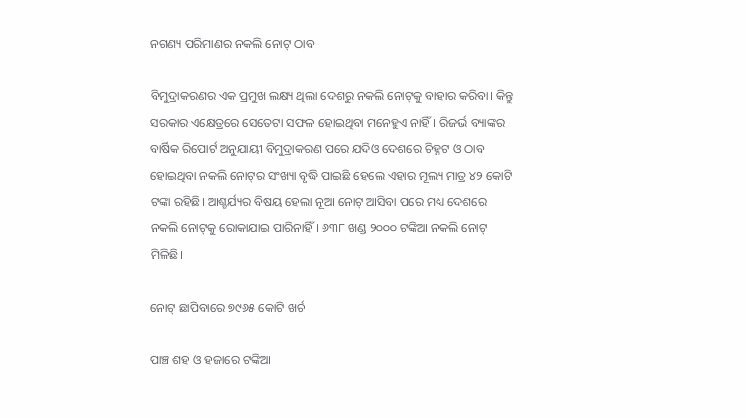ନଗଣ୍ୟ ପରିମାଣର ନକଲି ନୋଟ୍‌ ଠାବ

ବିମୁଦ୍ରାକରଣର ଏକ ପ୍ରମୁଖ ଲକ୍ଷ୍ୟ ଥିଲା ଦେଶରୁ ନକଲି ନୋଟ୍‌କୁ ବାହାର କରିବା। କିନ୍ତୁ ସରକାର ଏକ୍ଷେତ୍ରରେ ସେତେଟା ସଫଳ ହୋଇଥିବା ମନେହୁଏ ନାହିଁ। ରିଜର୍ଭ ବ୍ୟାଙ୍କର ବାର୍ଷିକ ରିପୋର୍ଟ ଅନୁଯାୟୀ ବିମୁଦ୍ରାକରଣ ପରେ ଯଦିଓ ଦେଶରେ ଚିହ୍ନଟ ଓ ଠାବ ହୋଇଥିବା ନକଲି ନୋଟ୍‌ର ସଂଖ୍ୟା ବୃଦ୍ଧି ପାଇଛି ହେଲେ ଏହାର ମୂଲ୍ୟ ମାତ୍ର ୪୨ କୋଟି ଟଙ୍କା ରହିଛି। ଆଶ୍ଚର୍ଯ୍ୟର ବିଷୟ ହେଲା ନୂଆ ନୋଟ୍‌ ଆସିବା ପରେ ମଧ୍ୟ ଦେଶରେ ନକଲି ନୋଟ୍‌କୁ ରୋକାଯାଇ ପାରିନାହିଁ। ୬୩୮ ଖଣ୍ଡ ୨୦୦୦ ଟଙ୍କିଆ ନକଲି ନୋଟ୍‌ ମିଳିଛି।

ନୋଟ୍‌ ଛାପିବାରେ ୭୯୬୫ କୋଟି ଖର୍ଚ

ପାଞ୍ଚ ଶହ ଓ ହଜାରେ ଟଙ୍କିଆ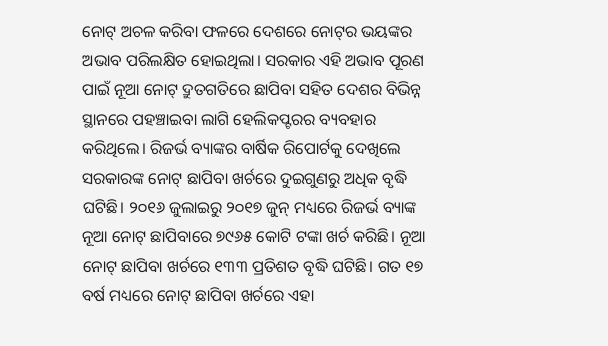ନୋଟ୍‌ ଅଚଳ କରିବା ଫଳରେ ଦେଶରେ ନୋଟ୍‌ର ଭୟଙ୍କର ଅଭାବ ପରିଲକ୍ଷିତ ହୋଇଥିଲା। ସରକାର ଏହି ଅଭାବ ପୂରଣ ପାଇଁ ନୂଆ ନୋଟ୍‌ ଦ୍ରୁତଗତିରେ ଛାପିବା ସହିତ ଦେଶର ବିଭିନ୍ନ ସ୍ଥାନରେ ପହଞ୍ଚାଇବା ଲାଗି ହେଲିକପ୍ଟରର ବ୍ୟବହାର କରିଥିଲେ। ରିଜର୍ଭ ବ୍ୟାଙ୍କର ବାର୍ଷିକ ରିପୋର୍ଟକୁ ଦେଖିଲେ ସରକାରଙ୍କ ନୋଟ୍‌ ଛାପିବା ଖର୍ଚରେ ଦୁଇଗୁଣରୁ ଅଧିକ ବୃଦ୍ଧି ଘଟିଛି। ୨୦୧୬ ଜୁଲାଇରୁ ୨୦୧୭ ଜୁନ୍‌ ମଧ୍ୟରେ ରିଜର୍ଭ ବ୍ୟାଙ୍କ ନୂଆ ନୋଟ୍‌ ଛାପିବାରେ ୭୯୬୫ କୋଟି ଟଙ୍କା ଖର୍ଚ କରିଛି। ନୂଆ ନୋଟ୍‌ ଛାପିବା ଖର୍ଚରେ ୧୩୩ ପ୍ରତିଶତ ବୃଦ୍ଧି ଘଟିଛି। ଗତ ୧୭ ବର୍ଷ ମଧ୍ୟରେ ନୋଟ୍‌ ଛାପିବା ଖର୍ଚରେ ଏହା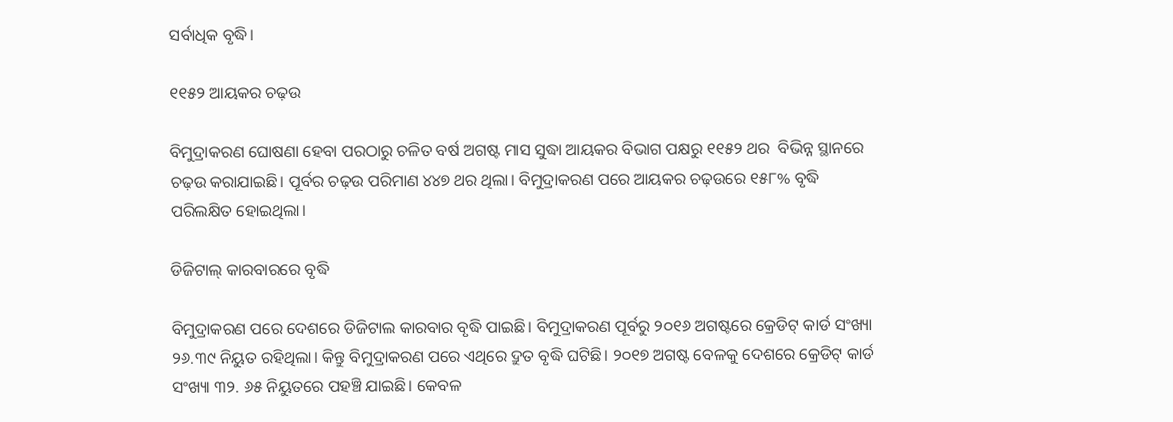ସର୍ବାଧିକ ବୃଦ୍ଧି।

୧୧୫୨ ଆୟକର ଚଢ଼ଉ

ବିମୁଦ୍ରାକରଣ ଘୋଷଣା ହେବା ପରଠାରୁ ଚଳିତ ବର୍ଷ ଅଗଷ୍ଟ ମାସ ସୁଦ୍ଧା ଆୟକର ବିଭାଗ ପକ୍ଷରୁ ୧୧୫୨ ଥର  ବିଭିନ୍ନ ସ୍ଥାନରେ ଚଢ଼ଉ କରାଯାଇଛି। ପୂର୍ବର ଚଢ଼ଉ ପରିମାଣ ୪୪୭ ଥର ଥିଲା। ବିମୁଦ୍ରାକରଣ ପରେ ଆୟକର ଚଢ଼ଉରେ ୧୫୮% ବୃଦ୍ଧି ପରିଲକ୍ଷିତ ହୋଇଥିଲା।

ଡିଜିଟାଲ୍‌ କାରବାରରେ ବୃଦ୍ଧି

ବିମୁଦ୍ରାକରଣ ପରେ ଦେଶରେ ଡିଜିଟାଲ କାରବାର ବୃଦ୍ଧି ପାଇଛି। ବିମୁଦ୍ରାକରଣ ପୂର୍ବରୁ ୨୦୧୬ ଅଗଷ୍ଟରେ କ୍ରେଡିଟ୍‌ କାର୍ଡ ସଂଖ୍ୟା ୨୬.୩୯ ନିୟୁତ ରହିଥିଲା। କିନ୍ତୁ ବିମୁଦ୍ରାକରଣ ପରେ ଏଥିରେ ଦ୍ରୁତ ବୃଦ୍ଧି ଘଟିଛି। ୨୦୧୭ ଅଗଷ୍ଟ ବେଳକୁ ଦେଶରେ କ୍ରେଡିଟ୍‌ କାର୍ଡ ସଂଖ୍ୟା ୩୨. ୬୫ ନିୟୁତରେ ପହଞ୍ଚି ଯାଇଛି। କେବଳ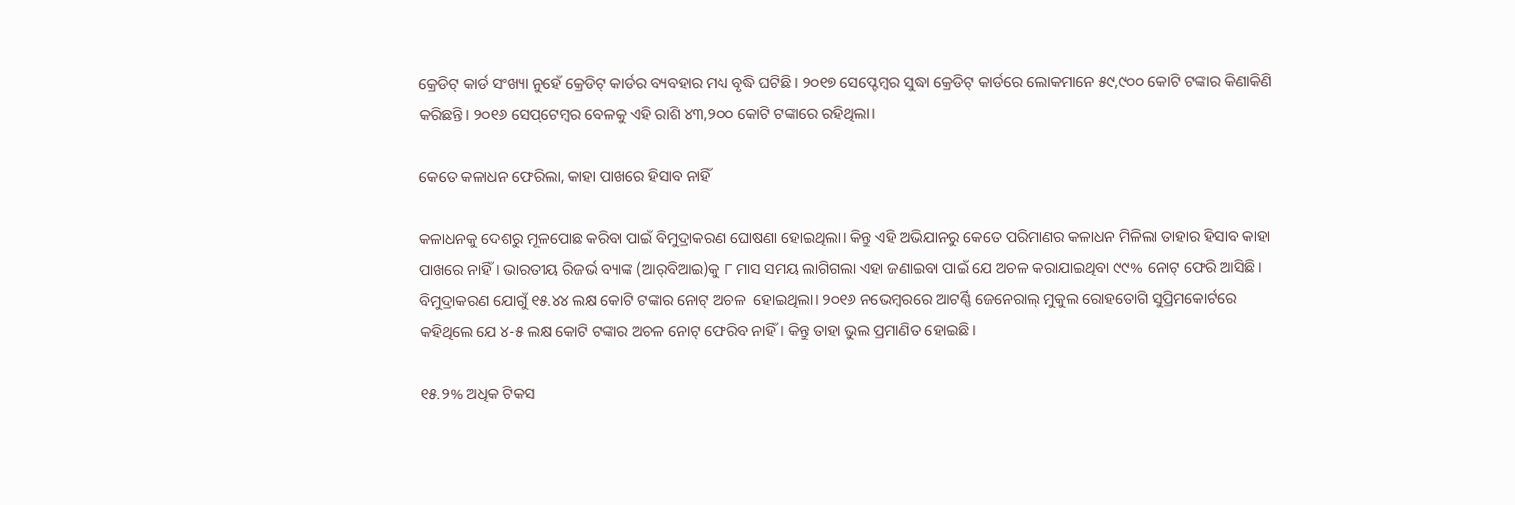କ୍ରେଡିଟ୍‌ କାର୍ଡ ସଂଖ୍ୟା ନୁହେଁ କ୍ରେଡିଟ୍‌ କାର୍ଡର ବ୍ୟବହାର ମଧ୍ୟ ବୃଦ୍ଧି ଘଟିଛି। ୨୦୧୭ ସେପ୍ଟେମ୍ବର ସୁଦ୍ଧା କ୍ରେଡିଟ୍‌ କାର୍ଡରେ ଲୋକମାନେ ୫୯,୯୦୦ କୋଟି ଟଙ୍କାର କିଣାକିଣି କରିଛନ୍ତି। ୨୦୧୬ ସେପ୍‌ଟେମ୍ବର ବେଳକୁ ଏହି ରାଶି ୪୩,୨୦୦ କୋଟି ଟଙ୍କାରେ ରହିଥିଲା।

କେତେ କଳାଧନ ଫେରିଲା, କାହା ପାଖରେ ହିସାବ ନାହିଁ

କଳାଧନକୁ ଦେଶରୁ ମୂଳପୋଛ କରିବା ପାଇଁ ବିମୁଦ୍ରାକରଣ ଘୋଷଣା ହୋଇଥିଲା। କିନ୍ତୁ ଏହି ଅଭିଯାନରୁ କେତେ ପରିମାଣର କଳାଧନ ମିଳିଲା ତାହାର ହିସାବ କାହା ପାଖରେ ନାହିଁ। ଭାରତୀୟ ରିଜର୍ଭ ବ୍ୟାଙ୍କ (ଆର୍‌ବିଆଇ)କୁ ୮ ମାସ ସମୟ ଲାଗିଗଲା ଏହା ଜଣାଇବା ପାଇଁ ଯେ ଅଚଳ କରାଯାଇଥିବା ୯୯% ନୋଟ୍‌ ଫେରି ଆସିଛି। ବିମୁଦ୍ରାକରଣ ଯୋଗୁଁ ୧୫.୪୪ ଲକ୍ଷ କୋଟି ଟଙ୍କାର ନୋଟ୍‌ ଅଚଳ  ହୋଇଥିଲା। ୨୦୧୬ ନଭେମ୍ବରରେ ଆଟର୍ଣ୍ଣି ଜେନେରାଲ୍‌ ମୁକୁଲ ରୋହତୋଗି ସୁପ୍ରିମକୋର୍ଟରେ କହିଥିଲେ ଯେ ୪-୫ ଲକ୍ଷ କୋଟି ଟଙ୍କାର ଅଚଳ ନୋଟ୍‌ ଫେରିବ ନାହିଁ। କିନ୍ତୁ ତାହା ଭୁଲ ପ୍ରମାଣିତ ହୋଇଛି।

୧୫.୨% ଅଧିକ ଟିକସ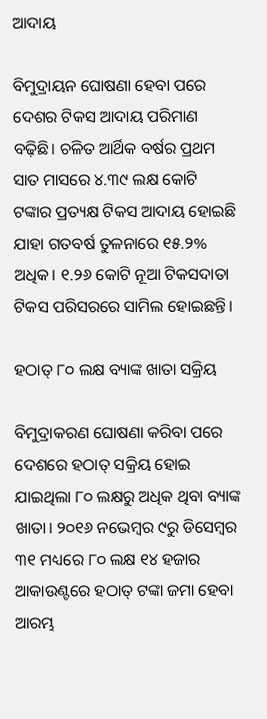ଆଦାୟ

ବିମୁଦ୍ରାୟନ ଘୋଷଣା ହେବା ପରେ ଦେଶର ଟିକସ ଆଦାୟ ପରିମାଣ ବଢ଼ିଛି। ଚଳିତ ଆର୍ଥିକ ବର୍ଷର ପ୍ରଥମ ସାତ ମାସରେ ୪.୩୯ ଲକ୍ଷ କୋଟି ଟଙ୍କାର ପ୍ରତ୍ୟକ୍ଷ ଟିକସ ଆଦାୟ ହୋଇଛି ଯାହା ଗତବର୍ଷ ତୁଳନାରେ ୧୫.୨% ଅଧିକ। ୧.୨୬ କୋଟି ନୂଆ ଟିକସଦାତା ଟିକସ ପରିସରରେ ସାମିଲ ହୋଇଛନ୍ତି।

ହଠାତ୍‌ ୮୦ ଲକ୍ଷ ବ୍ୟାଙ୍କ ଖାତା ସକ୍ରିୟ

ବିମୁଦ୍ରାକରଣ ଘୋଷଣା କରିବା ପରେ ଦେଶରେ ହଠାତ୍‌ ସକ୍ରିୟ ହୋଇ ଯାଇଥିଲା ୮୦ ଲକ୍ଷରୁ ଅଧିକ ଥିବା ବ୍ୟାଙ୍କ ଖାତା। ୨୦୧୬ ନଭେମ୍ବର ୯ରୁ ଡିସେମ୍ବର ୩୧ ମଧ୍ୟରେ ୮୦ ଲକ୍ଷ ୧୪ ହଜାର ଆକାଉଣ୍ଟରେ ହଠାତ୍‌ ଟଙ୍କା ଜମା ହେବା ଆରମ୍ଭ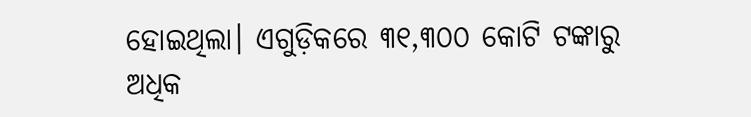ହୋଇଥିଲା। ଏଗୁଡ଼ିକରେ ୩୧,୩୦୦ କୋଟି ଟଙ୍କାରୁ ଅଧିକ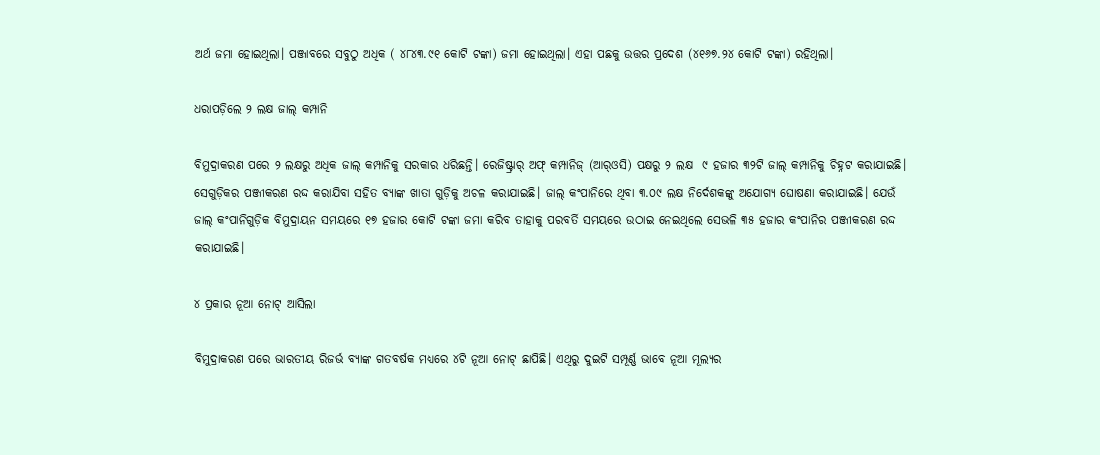ଅର୍ଥ ଜମା ହୋଇଥିଲା। ପଞ୍ଜାବରେ ସବୁଠୁ ଅଧିକ ( ୪୮୪୩.୯୧ କୋଟି ଟଙ୍କା) ଜମା ହୋଇଥିଲା। ଏହା ପଛକୁ ଉତ୍ତର ପ୍ରଦେଶ (୪୧୬୭.୨୪ କୋଟି ଟଙ୍କା) ରହିଥିଲା।

ଧରାପଡ଼ିଲେ ୨ ଲକ୍ଷ ଜାଲ୍‌ କମ୍ପାନି

ବିମୁଦ୍ରାକରଣ ପରେ ୨ ଲକ୍ଷରୁ ଅଧିକ ଜାଲ୍‌ କମ୍ପାନିକୁ ସରକାର ଧରିଛନ୍ତି। ରେଜିଷ୍ଟ୍ରାର୍‌ ଅଫ୍‌ କମ୍ପାନିଜ୍‌ (ଆର୍‌ଓସି) ପକ୍ଷରୁ ୨ ଲକ୍ଷ  ୯ ହଜାର ୩୨ଟି ଜାଲ୍‌ କମ୍ପାନିକୁ ଚିହ୍ନଟ କରାଯାଇଛି। ସେଗୁଡ଼ିକର ପଞ୍ଜୀକରଣ ରଦ୍ଦ କରାଯିବା ସହିତ ବ୍ୟାଙ୍କ ଖାତା ଗୁଡ଼ିକୁ ଅଚଳ କରାଯାଇଛି। ଜାଲ୍‌ କଂପାନିରେ ଥିବା ୩.୦୯ ଲକ୍ଷ ନିର୍ଦେଶକଙ୍କୁ ଅଯୋଗ୍ୟ ଘୋଷଣା କରାଯାଇଛି। ଯେଉଁ ଜାଲ୍‌ କଂପାନିଗୁଡ଼ିକ ବିମୁଦ୍ରାୟନ ସମୟରେ ୧୭ ହଜାର କୋଟି ଟଙ୍କା ଜମା କରିବ ତାହାକୁ ପରବର୍ତି ସମୟରେ ଉଠାଇ ନେଇଥିଲେ ସେଭଳି ୩୫ ହଜାର କଂପାନିର ପଞ୍ଜୀକରଣ ରଦ୍ଦ କରାଯାଇଛି।

୪ ପ୍ରକାର ନୂଆ ନୋଟ୍‌ ଆସିଲା

ବିମୁଦ୍ରାକରଣ ପରେ ଭାରତୀୟ ରିଜର୍ଭ ବ୍ୟାଙ୍କ ଗତବର୍ଷକ ମଧ୍ୟରେ ୪ଟି ନୂଆ ନୋଟ୍‌ ଛାପିଛି। ଏଥିରୁ ଦୁଇଟି ସମ୍ପୂର୍ଣ୍ଣ ଭାବେ ନୂଆ ମୂଲ୍ୟର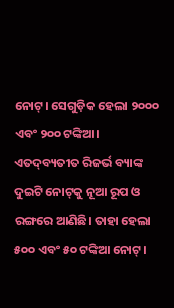ନୋଟ୍‌। ସେଗୁଡ଼ିକ ହେଲା ୨୦୦୦ ଏବଂ ୨୦୦ ଟଙ୍କିଆ। ଏତଦ୍‌ବ୍ୟତୀତ ରିଜର୍ଭ ବ୍ୟାଙ୍କ ଦୁଇଟି ନୋଟ୍‌କୁ ନୂଆ ରୂପ ଓ ରଙ୍ଗରେ ଆଣିଛି। ତାହା ହେଲା ୫୦୦ ଏବଂ ୫୦ ଟଙ୍କିଆ ନୋଟ୍‌।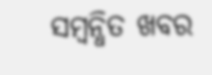ସମ୍ବନ୍ଧିତ ଖବର